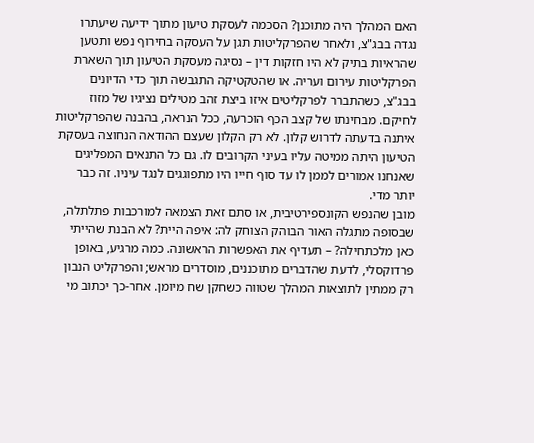האם המהלך היה מתוכנן? הסכמה לעסקת טיעון מתוך ידיעה שיעתרו נגדה בבג"צ, ולאחר שהפרקליטות תגן על העסקה בחירוף נפש ותטען שהראיות בתיק לא היו חזקות דין – נסיגה מעסקת הטיעון תוך השארת הפרקליטות עירום ועריה. או שהטקטיקה התגבשה תוך כדי הדיונים בבג"צ, כשהתברר לפרקליטים איזו ביצת זהב מטילים נציגיו של מזוז לחיקם. מבחינתו של קצב הכף הוכרעה, ככל הנראה, בהבנה שהפרקליטות איתנה בדעתה לדרוש קלון. לא רק הקלון שעצם ההודאה הנחוצה בעסקת הטיעון היתה ממיטה עליו בעיני הקרובים לו. גם כל התנאים המפליגים שאנחנו אמורים לממן לו עד סוף חייו היו מתפוגגים לנגד עיניו. זה כבר יותר מדי.
מובן שהנפש הקונספירטיבית, או סתם זאת הצמאה למורכבות פתלתלה, שבסופה מתגלה האור הבוהק הצוחק לה: איפה היית? לא הבנת שהייתי כאן מלכתחילה? – תעדיף את האפשרות הראשונה. כמה מרגיע, באופן פרדוקסלי, לדעת שהדברים מתוכננים, מוסדרים מראש; והפרקליט הנבון רק ממתין לתוצאות המהלך שטווה כשחקן שח מיומן. אחר-כך יכתוב מי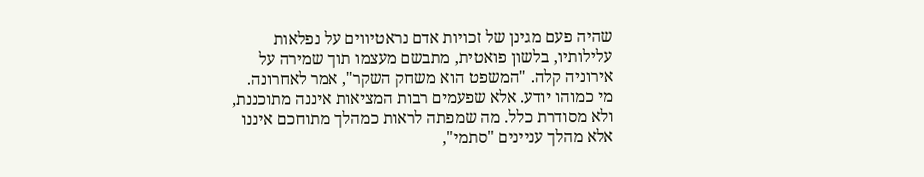שהיה פעם מגינן של זכויות אדם נראטיווים על נפלאות עלילותיו, בלשון פואטית, מתבשם מעצמו תוך שמירה על אירוניה קלה. "המשפט הוא משחק השקר", אמר לאחרונה. מי כמוהו יודע. אלא שפעמים רבות המציאות איננה מתוכננת, ולא מסודרת כלל. מה שמפתה לראות כמהלך מתוחכם איננו אלא מהלך עניינים "סתמי",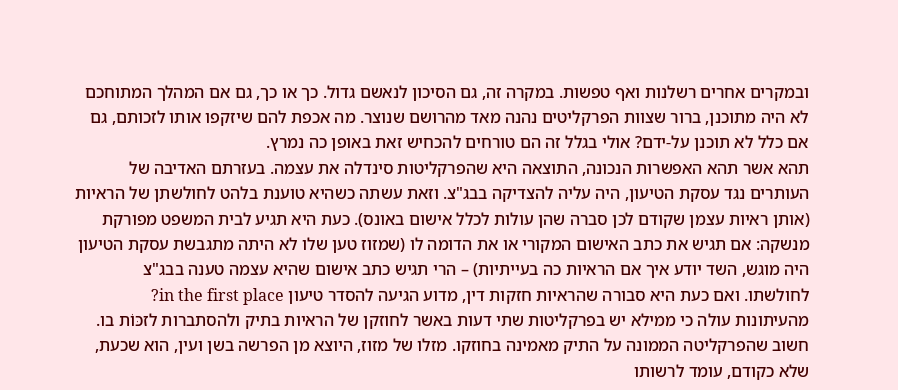ובמקרים אחרים רשלנות ואף טפשות. במקרה זה, גם הסיכון לנאשם גדול. כך או כך, גם אם המהלך המתוחכם לא היה מתוכנן, ברור שצוות הפרקליטים נהנה מאד מהרושם שנוצר. מה אכפת להם שיזקפו אותו לזכותם, גם אם כלל לא תוכנן על-ידם? אולי בגלל זה הם טורחים להכחיש זאת באופן כה נמרץ.
תהא אשר תהא האפשרות הנכונה, התוצאה היא שהפרקליטות סינדלה את עצמה. בעזרתם האדיבה של העותרים נגד עסקת הטיעון, היה עליה להצדיקה בבג"צ. וזאת עשתה כשהיא טוענת בלהט לחולשתן של הראיות (אותן ראיות עצמן שקודם לכן סברה שהן עולות לכלל אישום באונס). כעת היא תגיע לבית המשפט מפורקת מנשקה: אם תגיש את כתב האישום המקורי או את הדומה לו (שמזוז טען שלו לא היתה מתגבשת עסקת הטיעון היה מוגש, השד יודע איך אם הראיות כה בעייתיות) – הרי תגיש כתב אישום שהיא עצמה טענה בבג"צ לחולשתו. ואם כעת היא סבורה שהראיות חזקות דין, מדוע הגיעה להסדר טיעון in the first place?
מהעיתונות עולה כי ממילא יש בפרקליטות שתי דעות באשר לחוזקן של הראיות בתיק ולהסתברות לזכּוֹת בו. חשוב שהפרקליטה הממונה על התיק מאמינה בחוזקו. מזלו של מזוז, היוצא מן הפרשה בשן ועין, הוא שכעת, שלא כקודם, עומד לרשותו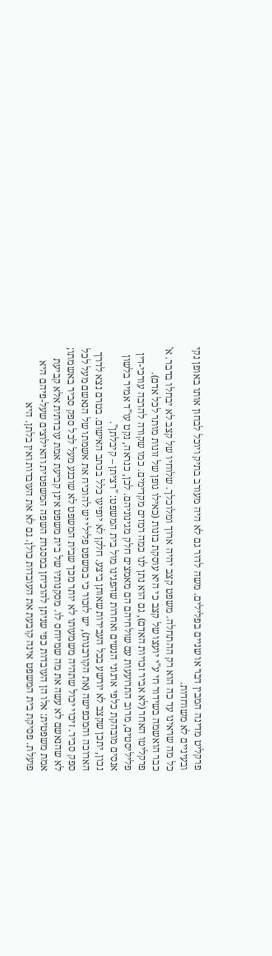פרקליט מדינה המבין דבר או שניים בפלילים. משה לדור גם לא היה מעורב בתיק ויוכל לבחון אותו באופן נקי ובעיניים לא משוחדות.
כל מה שראינו עד כה הוא רק ההתחלה. משפט קצב יהיה ארוך ומלוכלך. שלוחיו של קצב לא יבחלו בדבר. א' כבר הואשמה בשידור חי ע"י יועצו של קצב כי היא עוסקת בזנות (כאילו גופן של זונות מותר לכל אדם). פרקליטו האחר (לא אביר זכויות האדם), גם הוא נתן לנו כמה רמזים מקדימים. כמו שקורה להרבה עורכי-דין פליליסטים, מרוב התרועעות עם שולחיהם הם מאמצים חלק מגינוניהם. לכן, כנראה, נקט עו"ד אמיר בלשון אנסים מובהקת כלפי ארגוני הנשים ואחרות שהפגינו מול בית המשפט: "רציתן – קיבלתן".
נכון, יתכן שקצב לא יורשע בכל העבירות שאותן ביצע. חלקן לא יופיעו כלל בכתב האישום. בטרם נצא לדרך הארוכה והמכפישה (את הקורבנות), יש לזכור כי במשפט פלילי יש להוכיח את אשמתו של הנאשם מעל לכל ספק סביר. זיכוי יכול שתהיה משמעותו לא יותר מכך שבית המשפט לא שוכנע מעל לכל ספק סביר באשמתו; לא שהנאשם לא עשה את מה שמיוחס לו. מסקנותיו של בית משפט אינן קביעת אמת עובדתית אלא קביעת אמת משפטית: אלו הן העובדות כפי שניתן להוכיחן במסגרת השפה המשפטית והאילוצים שעל-פיהם היא פועלת. פסיקת בית המשפט אינה קובעת את העובדות כולן. גם לא את העובדות ואין בלתן. היא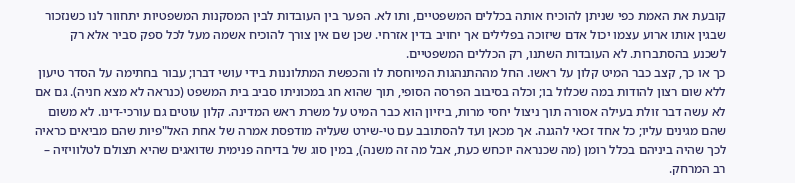קובעת את האמת כפי שניתן להוכיח אותה בכללים המשפטיים, ותו לא. הפער בין העובדות לבין המסקנות המשפטיות יתחוור לנו כשנזכור שבגין אותו ארוע עצמו יכול אדם שיזוכה בפלילים אך יחויב בדין אזרחי. שכן שם אין צורך להוכיח אשמה מעל לכל ספק סביר אלא רק לשכנע בהסתברות. לא העובדות השתנו, רק הכללים המשפטיים.
כך או כך, קצב כבר המיט קלון על ראשו. החל מההתנהגות המיוחסת לו והכפשת המתלוננות בידי עושי דברו; עבור בחתימה על הסדר טיעון ללא שום רצון להודות במה שכלול בו; וכלה בסיבוב הפרסה הסופי, תוך שהוא חג במכוניתו סביב בית המשפט (כנראה לא מצא חניה). גם אם לא עשה דבר זולת בעילה אסורה תוך ניצול יחסי מרות, ביזיון הוא כבר המיט על משרת ראש המדינה. קלון עוטים גם עורכי-דינו. לא משום שהם מגינים עליו; כל אחד זכאי להגנה. אך מכאן ועד להסתובב עם טי-שירט שעליה מודפסת אמרה של אחת האל"פיות שהם מביאים כראיה לכך שהיה ביניהם בכלל רומן (מה שכנראה יוכחש כעת, אבל מה זה משנה), במין סוג של בדיחה פנימית שדואגים שהיא תצולם לטלוויזיה – רב המרחק.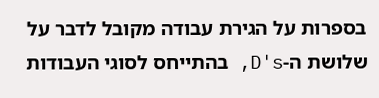בספרות על הגירת עבודה מקובל לדבר על שלושת ה-D's, בהתייחס לסוגי העבודות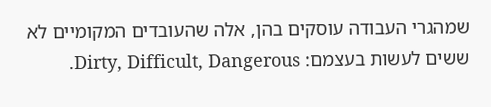שמהגרי העבודה עוסקים בהן, אלה שהעובדים המקומיים לא ששים לעשות בעצמם: Dirty, Difficult, Dangerous.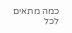כמה מתאים לכל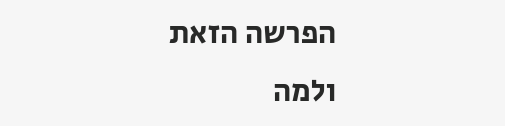הפרשה הזאת ולמה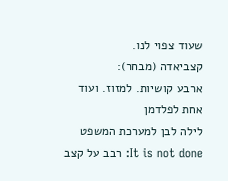שעוד צפוי לנו.
קצביאדה (מבחר):
ארבע קושיות. למזוז. ועוד אחת לפלדמן
לילה לבן למערכת המשפט
It is not done: רבב על קצב